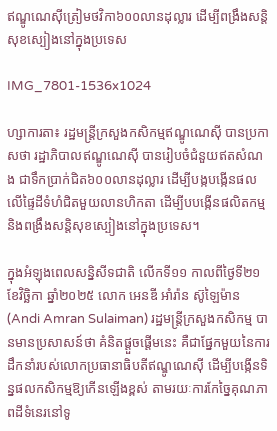ឥណ្ឌូណេស៊ីត្រៀមថវិកា៦០០លានដុល្លារ ដើម្បីពង្រឹងសន្តិសុខស្បៀងនៅក្នុងប្រទេស

IMG_7801-1536x1024

ហ្សាការតា៖ រដ្ឋមន្ត្រីក្រសួងកសិកម្មឥណ្ឌូណេស៊ី បានប្រកាសថា រដ្ឋាភិបាលឥណ្ឌូណេស៊ី បានរៀបចំជំនួយឥតសំណង ជាទឹកប្រាក់ជិត៦០០លានដុល្លារ ដើម្បីបង្កបង្កើនផលលើផ្ទៃដីទំហំជិតមួយលានហិកតា ដើម្បីបបង្កើនផលិតកម្ម និងពង្រឹងសន្តិសុខស្បៀងនៅក្នុងប្រទេស។

ក្នុងអំឡុងពេលសន្និសីទជាតិ លើកទី១១ កាលពីថ្ងៃទី២១ ខែវិច្ឆិកា ឆ្នាំ២០២៥ លោក អេនឌី អាំរ៉ាន ស៊ូឡៃម៉ាន (Andi Amran Sulaiman) រដ្ឋមន្ត្រីក្រសួងកសិកម្ម បានមានប្រសាសន៍ថា គំនិតផ្តួចផ្តើមនេះ គឺជាផ្នែកមួយនៃការដឹកនាំរបស់លោកប្រធានាធិបតីឥណ្ឌូណេស៊ី ដើម្បីបង្កើនទិន្នផលកសិកម្មឱ្យកើនឡើងខ្ពស់ តាមរយៈការកែច្នៃគុណភាពដីទំនេរនៅទូ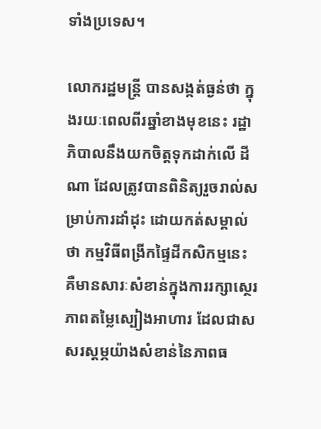ទាំងប្រទេស។

លោករដ្ឋមន្ត្រី បានសង្កត់ធ្ងន់ថា ក្នុងរយៈពេលពីរឆ្នាំខាងមុខនេះ រដ្ឋាភិបាលនឹងយកចិត្តទុកដាក់លើ ដីណា ដែលត្រូវបានពិនិត្យរួចរាល់សម្រាប់ការដាំដុះ ដោយកត់សម្គាល់ថា កម្មវិធីពង្រីកផ្ទៃដីកសិកម្មនេះ គឺមានសារៈសំខាន់ក្នុងការរក្សាស្ថេរភាពតម្លៃស្បៀងអាហារ ដែលជាសសរស្តម្ភយ៉ាងសំខាន់នៃភាពធ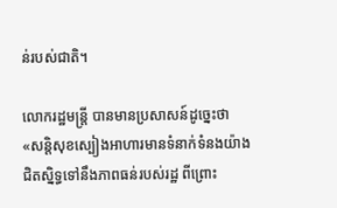ន់របស់ជាតិ។

លោករដ្ឋមន្ត្រី បានមានប្រសាសន៍ដូច្នេះថា «សន្តិសុខស្បៀងអាហារមានទំនាក់ទំនងយ៉ាងជិតស្និទ្ធទៅនឹងភាពធន់របស់រដ្ឋ ពីព្រោះ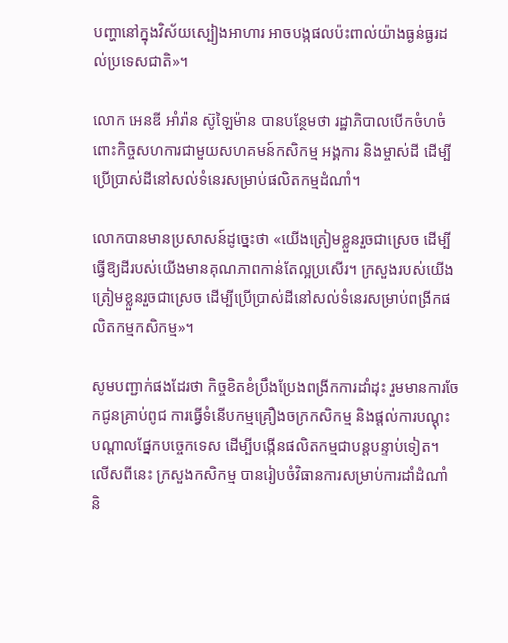បញ្ហានៅក្នុងវិស័យស្បៀងអាហារ អាចបង្កផលប៉ះពាល់យ៉ាងធ្ងន់ធ្ងរដល់ប្រទេសជាតិ»។

លោក អេនឌី អាំរ៉ាន ស៊ូឡៃម៉ាន បានបន្ថែមថា រដ្ឋាភិបាលបើកចំហចំពោះកិច្ចសហការជាមួយសហគមន៍កសិកម្ម អង្គការ និងម្ចាស់ដី ដើម្បីប្រើប្រាស់ដីនៅសល់ទំនេរសម្រាប់ផលិតកម្មដំណាំ។

លោកបានមានប្រសាសន៍ដូច្នេះថា «យើងត្រៀមខ្លួនរួចជាស្រេច ដើម្បីធ្វើឱ្យដីរបស់យើងមានគុណភាពកាន់តែល្អប្រសើរ។ ក្រសួងរបស់យើងត្រៀមខ្លួនរួចជាស្រេច ដើម្បីប្រើប្រាស់ដីនៅសល់ទំនេរសម្រាប់ពង្រីកផលិតកម្មកសិកម្ម»។

សូមបញ្ជាក់ផងដែរថា កិច្ចខិតខំប្រឹងប្រែងពង្រីកការដាំដុះ រួមមានការចែកជូនគ្រាប់ពូជ ការធ្វើទំនើបកម្មគ្រឿងចក្រកសិកម្ម និងផ្តល់ការបណ្តុះបណ្តាលផ្នែកបច្ចេកទេស ដើម្បីបង្កើនផលិតកម្មជាបន្តបន្ទាប់ទៀត។ លើសពីនេះ ក្រសួងកសិកម្ម បានរៀបចំវិធានការសម្រាប់ការដាំដំណាំ និ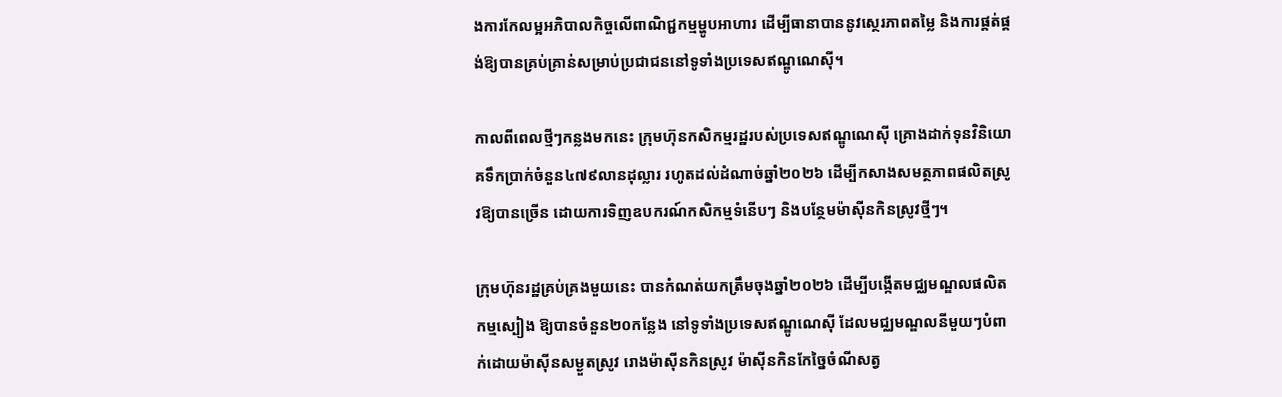ងការកែលម្អអភិបាលកិច្ចលើពាណិជ្ជកម្មម្ហូបអាហារ ដើម្បីធានាបាននូវស្ថេរភាពតម្លៃ និងការផ្គត់ផ្គង់ឱ្យបានគ្រប់គ្រាន់សម្រាប់ប្រជាជននៅទូទាំងប្រទេសឥណ្ឌូណេស៊ី។

កាលពីពេលថ្មីៗកន្លងមកនេះ ក្រុមហ៊ុនកសិកម្មរដ្ឋរបស់ប្រទេសឥណ្ឌូណេស៊ី គ្រោងដាក់ទុនវិនិយោគទឹកប្រាក់ចំនួន៤៧៩លានដុល្លារ រហូតដល់ដំណាច់ឆ្នាំ២០២៦ ដើម្បីកសាងសមត្ថភាពផលិតស្រូវឱ្យបានច្រើន ដោយការទិញឧបករណ៍កសិកម្មទំនើបៗ និងបន្ថែមម៉ាស៊ីនកិនស្រូវថ្មីៗ។

ក្រុមហ៊ុនរដ្ឋគ្រប់គ្រងមួយនេះ បានកំណត់យកត្រឹមចុងឆ្នាំ២០២៦ ដើម្បីបង្កើតមជ្ឈមណ្ឌលផលិតកម្មស្បៀង ឱ្យបានចំនួន២០កន្លែង នៅទូទាំងប្រទេសឥណ្ឌូណេស៊ី ដែលមជ្ឈមណ្ឌលនីមួយៗបំពាក់ដោយម៉ាស៊ីនសម្ងួតស្រូវ រោងម៉ាស៊ីនកិនស្រូវ ម៉ាស៊ីនកិនកែច្នៃចំណីសត្វ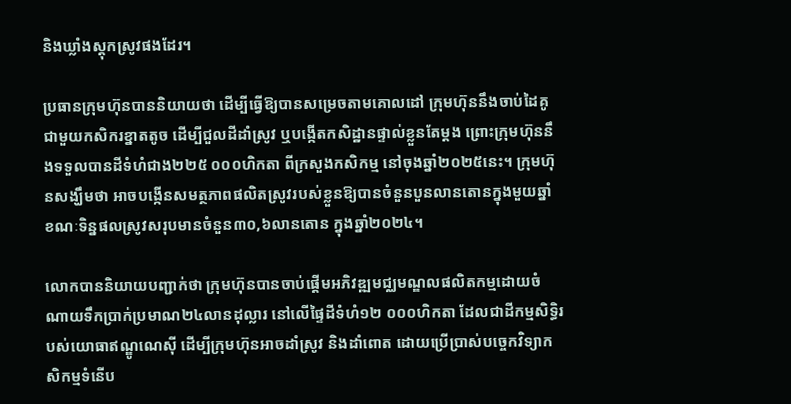និងឃ្លាំងស្តុកស្រូវផងដែរ។

ប្រធានក្រុមហ៊ុនបាននិយាយថា ដើម្បីធ្វើឱ្យបានសម្រេចតាមគោលដៅ ក្រុមហ៊ុននឹងចាប់ដៃគូជាមួយកសិករខ្នាតតូច ដើម្បីជួលដីដាំស្រូវ ឬបង្កើតកសិដ្ឋានផ្ទាល់ខ្លួនតែម្តង ព្រោះក្រុមហ៊ុននឹងទទួលបានដីទំហំជាង២២៥ ០០០ហិកតា ពីក្រសួងកសិកម្ម នៅចុងឆ្នាំ២០២៥នេះ។ ក្រុមហ៊ុនសង្ឃឹមថា អាចបង្កើនសមត្ថភាពផលិតស្រូវរបស់ខ្លួនឱ្យបានចំនួនបួនលានតោនក្នុងមួយឆ្នាំ ខណៈទិន្នផលស្រូវសរុបមានចំនួន៣០,៦លានតោន ក្នុងឆ្នាំ២០២៤។

លោកបាននិយាយបញ្ជាក់ថា ក្រុមហ៊ុនបានចាប់ផ្តើមអភិវឌ្ឍមជ្ឈមណ្ឌលផលិតកម្មដោយចំណាយទឹកប្រាក់ប្រមាណ២៤លានដុល្លារ នៅលើផ្ទៃដីទំហំ១២ ០០០ហិកតា ដែលជាដីកម្មសិទ្ធិរបស់យោធាឥណ្ឌូណេស៊ី ដើម្បីក្រុមហ៊ុនអាចដាំស្រូវ និងដាំពោត ដោយប្រើប្រាស់បច្ចេកវិទ្យាកសិកម្មទំនើប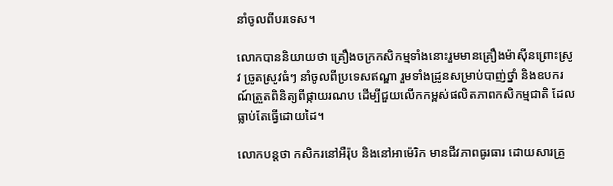នាំចូលពីបរទេស។

លោកបាននិយាយថា គ្រឿងចក្រកសិកម្មទាំងនោះរួមមានគ្រឿងម៉ាស៊ីនព្រោះស្រូវ ច្រូតស្រូវធំៗ នាំចូលពីប្រទេសឥណ្ឌា រួមទាំងដ្រូនសម្រាប់បាញ់ថ្នាំ និងឧបករណ៍ត្រួតពិនិត្យពីផ្កាយរណប ដើម្បីជួយលើកកម្ពស់ផលិតភាពកសិកម្មជាតិ ដែលធ្លាប់តែធ្វើដោយដៃ។

លោកបន្តថា កសិករនៅអឺរ៉ុប និងនៅអាម៉េរិក មានជីវភាពធូរធារ ដោយសារគ្រួ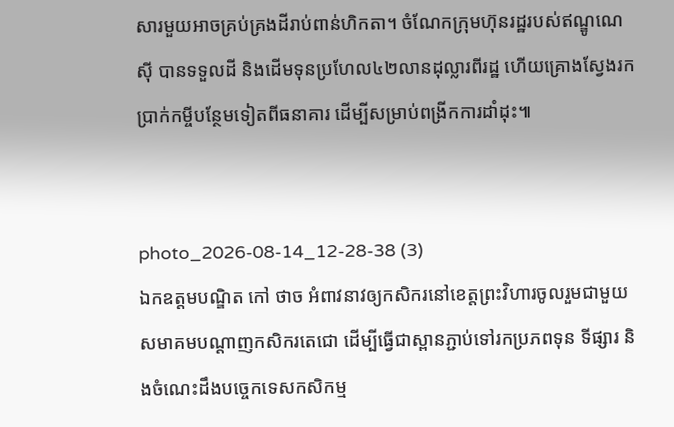សារមួយអាចគ្រប់គ្រងដីរាប់ពាន់ហិកតា។ ចំណែកក្រុមហ៊ុនរដ្ឋរបស់ឥណ្ឌូណេស៊ី បានទទួលដី និងដើមទុនប្រហែល៤២លានដុល្លារពីរដ្ឋ ហើយគ្រោងស្វែងរកប្រាក់កម្ចីបន្ថែមទៀតពីធនាគារ ដើម្បីសម្រាប់ពង្រីកការដាំដុះ៕


photo_2026-08-14_12-28-38 (3)
ឯកឧត្តមបណ្ឌិត កៅ ថាច អំពាវនាវឲ្យកសិករនៅខេត្តព្រះវិហារចូលរួមជាមួយសមាគមបណ្តាញកសិករតេជោ ដើម្បីធ្វើជាស្ពានភ្ជាប់ទៅរកប្រភពទុន ទីផ្សារ និងចំណេះដឹងបច្ចេកទេសកសិកម្ម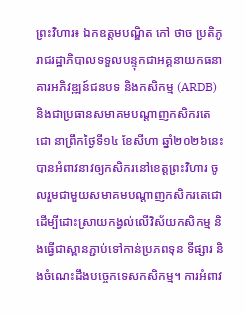ព្រះវិហារ៖ ឯកឧត្តមបណ្ឌិត កៅ ថាច ប្រតិភូរាជរដ្ឋាភិបាលទទួលបន្ទុកជាអគ្គនាយកធនាគារអភិវឌ្ឍន៍ជនបទ និងកសិកម្ម (ARDB) និងជាប្រធានសមាគមបណ្តាញកសិករតេជោ នាព្រឹកថ្ងៃទី១៤ ខែសីហា ឆ្នាំ២០២៦នេះ បានអំពាវនាវឲ្យកសិករនៅខេត្តព្រះវិហារ ចូលរួមជាមួយសមាគមបណ្តាញកសិករតេជោ ដើម្បីដោះស្រាយកង្វល់លើវិស័យកសិកម្ម និងធ្វើជាស្ពានភ្ជាប់ទៅកាន់ប្រភពទុន ទីផ្សារ និងចំណេះដឹងបច្ចេកទេសកសិកម្ម។ ការអំពាវ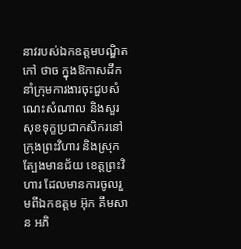នាវរបស់ឯកឧត្តមបណ្ឌិត កៅ ថាច ក្នុងឱកាសដឹកនាំក្រុមការងារចុះជួបសំណេះសំណាល និងសួរសុខទុក្ខប្រជាកសិករនៅក្រុងព្រះវិហារ និងស្រុកត្បែងមានជ័យ ខេត្តព្រះវិហារ ដែលមានការចូលរួមពីឯកឧត្តម អ៊ុក គឹមសាន អភិ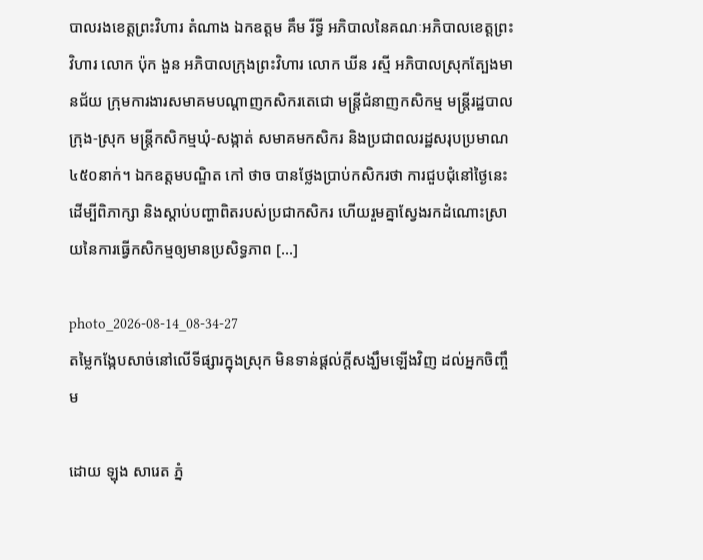បាលរងខេត្តព្រះវិហារ តំណាង ឯកឧត្តម គឹម រីទ្ធី អភិបាលនៃគណៈអភិបាលខេត្តព្រះវិហារ លោក ប៉ុក ងួន អភិបាលក្រុងព្រះវិហារ លោក ឃីន រស្មី អភិបាលស្រុកត្បែងមានជ័យ ក្រុមការងារសមាគមបណ្តាញកសិករតេជោ មន្ត្រីជំនាញកសិកម្ម មន្ត្រីរដ្ឋបាលក្រុង-ស្រុក មន្ត្រីកសិកម្មឃុំ-សង្កាត់ សមាគមកសិករ និងប្រជាពលរដ្ឋសរុបប្រមាណ៤៥០នាក់។ ឯកឧត្តមបណ្ឌិត កៅ ថាច បានថ្លែងប្រាប់កសិករថា ការជួបជុំនៅថ្ងៃនេះ ដើម្បីពិភាក្សា និងស្តាប់បញ្ហាពិតរបស់ប្រជាកសិករ ហើយរួមគ្នាស្វែងរកដំណោះស្រាយនៃការធ្វើកសិកម្មឲ្យមានប្រសិទ្ធភាព […]

photo_2026-08-14_08-34-27
តម្លៃកង្កែបសាច់នៅលើទីផ្សារក្នុងស្រុក មិនទាន់ផ្តល់ក្តីសង្ឃឹមឡើងវិញ ដល់អ្នកចិញ្ចឹម

ដោយ ឡុង សារេត ភ្នំ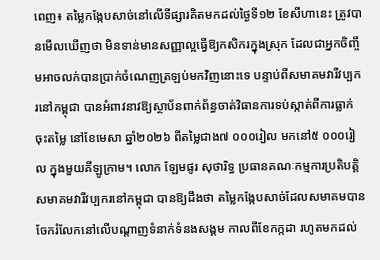ពេញ៖ តម្លៃកង្កែបសាច់នៅលើទីផ្សារគិតមកដល់ថ្ងៃទី១២ ខែសីហានេះ ត្រូវបានមើលឃើញថា មិនទាន់មានសញ្ញាល្អធ្វើឱ្យកសិករក្នុងស្រុក ដែលជាអ្នកចិញ្ចឹមអាចលក់បានប្រាក់ចំណេញត្រឡប់មកវិញនោះទេ បន្ទាប់ពីសមាគមវារីវប្បករនៅកម្ពុជា បានអំពាវនាវឱ្យស្ថាប័នពាក់ព័ន្ធចាត់វិធានការទប់ស្កាត់ពីការធ្លាក់ចុះតម្លៃ នៅខែមេសា ឆ្នាំ២០២៦ ពីតម្លៃជាង៧ ០០០រៀល មកនៅ៥ ០០០រៀល ក្នុងមួយគីឡូក្រាម។ លោក ឡែមផូរ សុថារិទ្ធ ប្រធានគណៈកម្មការប្រតិបត្តិសមាគមវារីវប្បករនៅកម្ពុជា បានឱ្យដឹងថា តម្លៃកង្កែបសាច់ដែលសមាគមបានចែករំលែកនៅលើបណ្តាញទំនាក់ទំនងសង្គម កាលពីខែកក្កដា រហូតមកដល់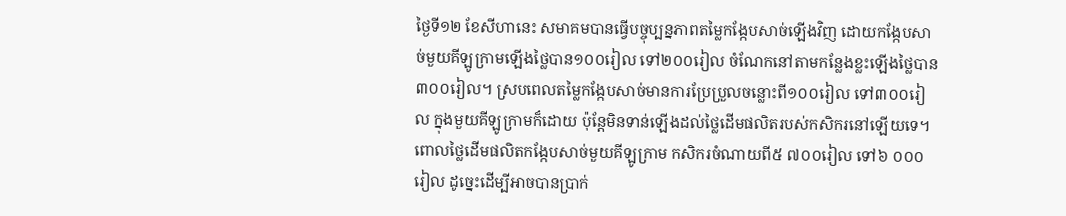ថ្ងៃទី១២ ខែសីហានេះ សមាគមបានធ្វើបច្ចុប្បន្នភាពតម្លៃកង្កែបសាច់ឡើងវិញ ដោយកង្កែបសាច់មួយគីឡូក្រាមឡើងថ្លៃបាន១០០រៀល ទៅ២០០រៀល ចំណែកនៅតាមកន្លែងខ្លះឡើងថ្លៃបាន៣០០រៀល។ ស្របពេលតម្លៃកង្កែបសាច់មានការប្រែប្រួលចន្លោះពី១០០រៀល ទៅ៣០០រៀល ក្នុងមួយគីឡូក្រាមក៏ដោយ ប៉ុន្តែមិនទាន់ឡើងដល់ថ្លៃដើមផលិតរបស់កសិករនៅឡើយទេ។ ពោលថ្លៃដើមផលិតកង្កែបសាច់មួយគីឡូក្រាម កសិករចំណាយពី៥ ៧០០រៀល ទៅ៦ ០០០រៀល ដូច្នេះដើម្បីអាចបានប្រាក់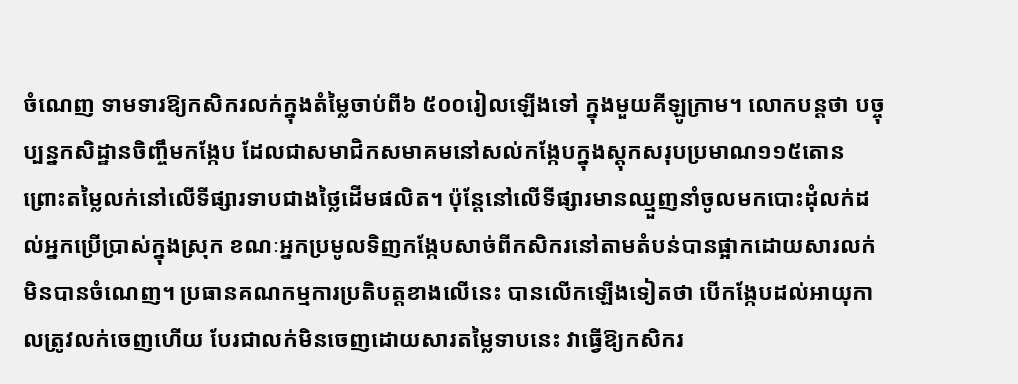ចំណេញ ទាមទារឱ្យកសិករលក់ក្នុងតំម្លៃចាប់ពី៦ ៥០០រៀលឡើងទៅ ក្នុងមួយគីឡូក្រាម។ លោកបន្តថា បច្ចុប្បន្នកសិដ្ឋានចិញ្ចឹមកង្កែប ដែលជាសមាជិកសមាគមនៅសល់កង្កែបក្នុងស្តុកសរុបប្រមាណ១១៥តោន ព្រោះតម្លៃលក់នៅលើទីផ្សារទាបជាងថ្លៃដើមផលិត។ ប៉ុន្តែនៅលើទីផ្សារមានឈ្មួញនាំចូលមកបោះដុំលក់ដល់អ្នកប្រើប្រាស់ក្នុងស្រុក ខណៈអ្នកប្រមូលទិញកង្កែបសាច់ពីកសិករនៅតាមតំបន់បានផ្អាកដោយសារលក់មិនបានចំណេញ។ ប្រធានគណកម្មការប្រតិបត្តខាងលើនេះ បានលើកឡើងទៀតថា បើកង្កែបដល់អាយុកាលត្រូវលក់ចេញហើយ បែរជាលក់មិនចេញដោយសារតម្លៃទាបនេះ វាធ្វើឱ្យកសិករ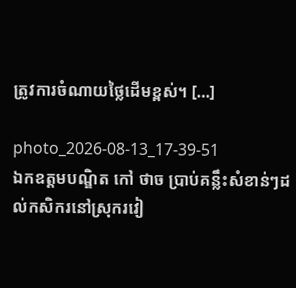ត្រូវការចំណាយថ្លៃដើមខ្ពស់។ […]

photo_2026-08-13_17-39-51
ឯកឧត្តមបណ្ឌិត កៅ ថាច ប្រាប់គន្លឹះសំខាន់ៗដល់កសិករនៅស្រុករវៀ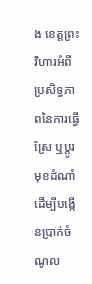ង ខេត្តព្រះវិហារអំពីប្រសិទ្ធភាពនៃការធ្វើស្រែ ឬប្តូរមុខដំណាំ ដើម្បីបង្កើនប្រាក់ចំណូល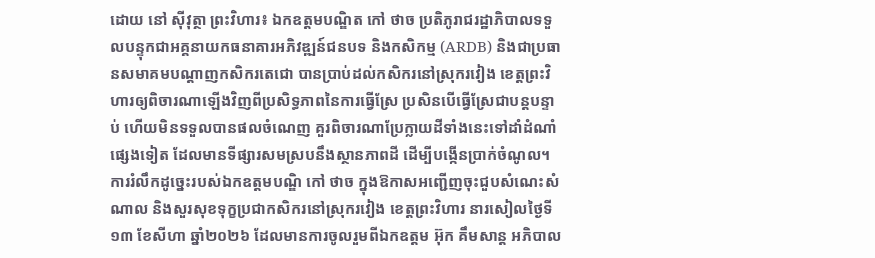ដោយ នៅ ស៊ីវុត្ថា ព្រះវិហារ៖ ឯកឧត្តមបណ្ឌិត កៅ ថាច ប្រតិភូរាជរដ្ឋាភិបាលទទួលបន្ទុកជាអគ្គនាយកធនាគារអភិវឌ្ឍន៍ជនបទ និងកសិកម្ម (ARDB) និងជាប្រធានសមាគមបណ្តាញកសិករតេជោ បានប្រាប់ដល់កសិករនៅស្រុករវៀង ខេត្តព្រះវិហារឲ្យពិចារណាឡើងវិញពីប្រសិទ្ធភាពនៃការធ្វើស្រែ ប្រសិនបើធ្វើស្រែជាបន្តបន្ទាប់ ហើយមិនទទួលបានផលចំណេញ គួរពិចារណាប្រែក្លាយដីទាំងនេះទៅដាំដំណាំផ្សេងទៀត ដែលមានទីផ្សារសមស្របនឹងស្ថានភាពដី ដើម្បីបង្កើនប្រាក់ចំណូល។ ការរំលឹកដូច្នេះរបស់ឯកឧត្តមបណ្ឌិ កៅ ថាច ក្នុងឱកាសអញ្ជើញចុះជួបសំណេះសំណាល និងសួរសុខទុក្ខប្រជាកសិករនៅស្រុករវៀង ខេត្តព្រះវិហារ នារសៀលថ្ងៃទី១៣ ខែសីហា ឆ្នាំ២០២៦ ដែលមានការចូលរួមពីឯកឧត្តម អ៊ុក គឹមសាន្ត អភិបាល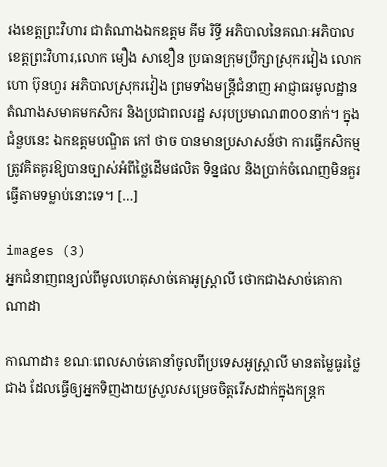រងខេត្តព្រះវិហារ ជាតំណាងឯកឧត្តម គីម រិទ្ធី អភិបាលនៃគណៈអភិបាលខេត្តព្រះវិហារ,លោក មឿង សាខឿន ប្រធានក្រុមប្រឹក្សាស្រុករវៀង លោក ហោ ប៊ុនហួរ អភិបាលស្រុករវៀង ព្រមទាំងមន្ត្រីជំនាញ អាជ្ញាធរមូលដ្ឋាន តំណាងសមាគមកសិករ និងប្រជាពលរដ្ឋ សរុបប្រមាណ៣០០នាក់។ ក្នុងជំនួបនេះ ឯកឧត្តមបណ្ឌិត កៅ ថាច បានមានប្រសាសន៍ថា ការធ្វើកសិកម្មត្រូវគិតគូរឱ្យបានច្បាស់អំពីថ្លៃដើមផលិត ទិន្នផល និងប្រាក់ចំណេញមិនគួរធ្វើតាមទម្លាប់នោះទេ។ […]

images (3)
អ្នកជំនាញពន្យល់ពីមូលហេតុសាច់គោអូស្ត្រាលី ថោកជាងសាច់គោកាណាដា

កាណាដា៖ ខណៈពេលសាច់គោនាំចូលពីប្រទេសអូស្ត្រាលី មានតម្លៃធូរថ្លៃជាង ដែលធ្វើឲ្យអ្នកទិញងាយស្រួលសម្រេចចិត្តរើសដាក់ក្នុងកន្ត្រក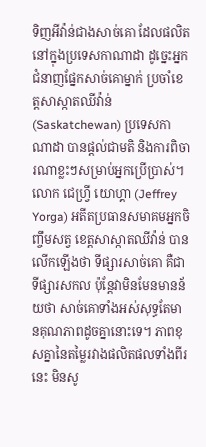ទិញអីវ៉ាន់ជាងសាច់គោ ដែលផលិតនៅក្នុងប្រទេសកាណាដា ដូច្នេះអ្នកជំនាញផ្នែកសាច់គោម្នាក់ ប្រចាំខេត្តសាស្កាតឈីវ៉ាន់ (Saskatchewan) ប្រទេសកាណាដា បានផ្តល់ជាមតិ និងការពិចារណាខ្លះៗសម្រាប់អ្នកប្រើប្រាស់។ លោក ជេហ្វ្រី យោហ្គា (Jeffrey Yorga) អតីតប្រធានសមាគមអ្នកចិញ្ចឹមសត្វ ខេត្តសាស្កាតឈីវ៉ាន់ បានលើកឡើងថា ទីផ្សារសាច់គោ គឺជាទីផ្សារសកល ប៉ុន្តែវាមិនមែនមានន័យថា សាច់គោទាំងអស់សុទ្ធតែមានគុណភាពដូចគ្នានោះទេ។ ភាពខុសគ្នានៃតម្លៃរវាងផលិតផលទាំងពីរនេះ មិនសូ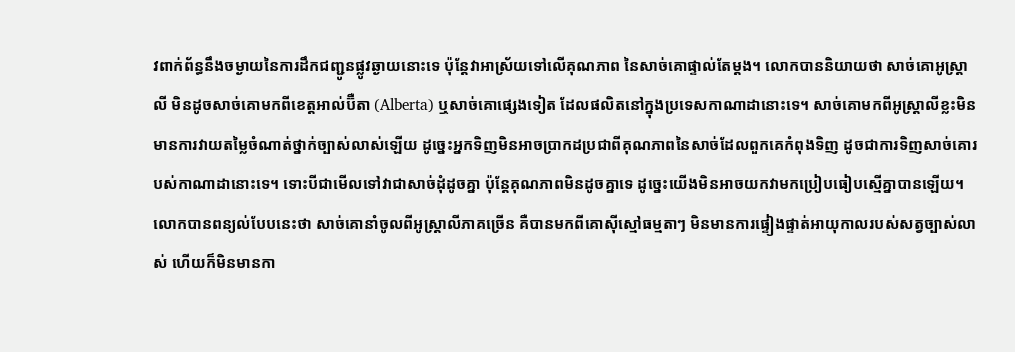វពាក់ព័ន្ធនឹងចម្ងាយនៃការដឹកជញ្ជូនផ្លូវឆ្ងាយនោះទេ ប៉ុន្តែវាអាស្រ័យទៅលើគុណភាព នៃសាច់គោផ្ទាល់តែម្តង។ លោកបាននិយាយថា សាច់គោអូស្ត្រាលី មិនដូចសាច់គោមកពីខេត្តអាល់ប៊ឺតា (Alberta) ឬសាច់គោផ្សេងទៀត ដែលផលិតនៅក្នុងប្រទេសកាណាដានោះទេ។ សាច់គោមកពីអូស្ត្រាលីខ្លះមិនមានការវាយតម្លៃចំណាត់ថ្នាក់ច្បាស់លាស់ឡើយ ដូច្នេះអ្នកទិញមិនអាចប្រាកដប្រជាពីគុណភាពនៃសាច់ដែលពួកគេកំពុងទិញ ដូចជាការទិញសាច់គោរបស់កាណាដានោះទេ។ ទោះបីជាមើលទៅវាជាសាច់ដុំដូចគ្នា ប៉ុន្តែគុណភាពមិនដូចគ្នាទេ ដូច្នេះយើងមិនអាចយកវាមកប្រៀបធៀបស្មើគ្នាបានឡើយ។ លោកបានពន្យល់បែបនេះថា សាច់គោនាំចូលពីអូស្ត្រាលីភាគច្រើន គឺបានមកពីគោស៊ីស្មៅធម្មតាៗ មិនមានការផ្ទៀងផ្ទាត់អាយុកាលរបស់សត្វច្បាស់លាស់ ហើយក៏មិនមានកា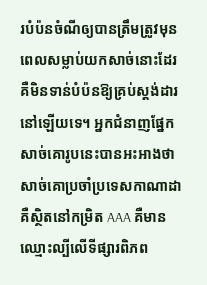របំប៉នចំណីឲ្យបានត្រឹមត្រូវមុនពេលសម្លាប់យកសាច់នោះដែរ គឺមិនទាន់បំប៉នឱ្យគ្រប់ស្តង់ដារនៅឡើយទេ។ អ្នកជំនាញផ្នែកសាច់គោរូបនេះបានអះអាងថា សាច់គោប្រចាំប្រទេសកាណាដា គឺស្ថិតនៅកម្រិត AAA គឺមានឈ្មោះល្បីលើទីផ្សារពិភព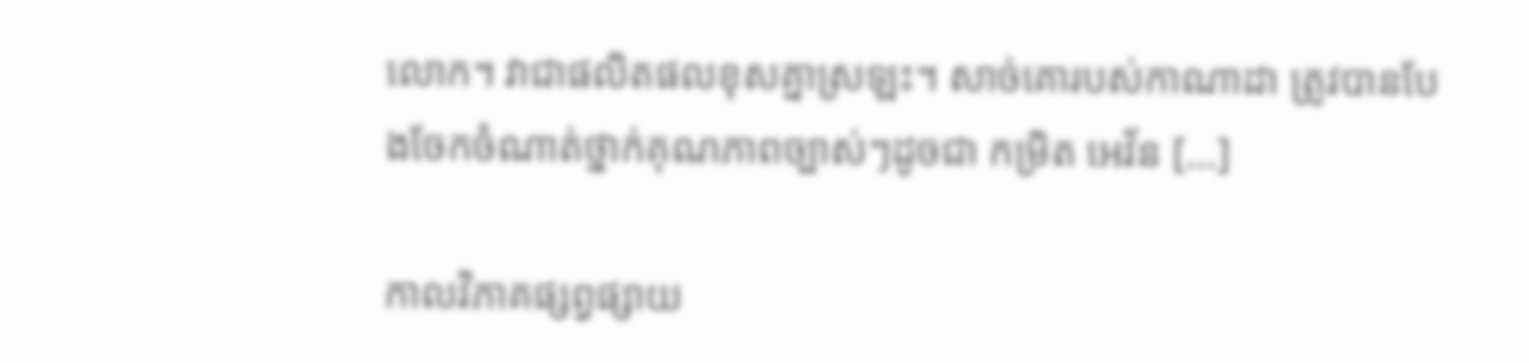លោក។ វាជាផលិតផលខុសគ្នាស្រឡះ។ សាច់គោរបស់កាណាដា ត្រូវបានបែងចែកចំណាត់ថ្នាក់គុណភាពច្បាស់ៗដូចជា កម្រិត អេវ័ន […]

កាលវិភាគផ្សព្វផ្សាយ